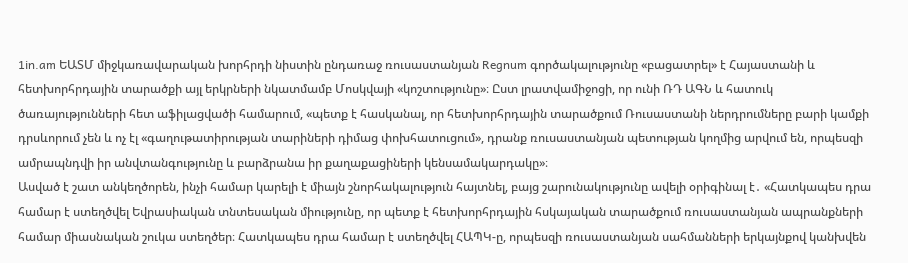1in.am ԵԱՏՄ միջկառավարական խորհրդի նիստին ընդառաջ ռուսաստանյան Regnum գործակալությունը «բացատրել» է Հայաստանի և հետխորհրդային տարածքի այլ երկրների նկատմամբ Մոսկվայի «կոշտությունը»։ Ըստ լրատվամիջոցի, որ ունի ՌԴ ԱԳՆ և հատուկ ծառայությունների հետ աֆիլացվածի համարում, «պետք է հասկանալ, որ հետխորհրդային տարածքում Ռուսաստանի ներդրումները բարի կամքի դրսևորում չեն և ոչ էլ «գաղութատիրության տարիների դիմաց փոխհատուցում», դրանք ռուսաստանյան պետության կողմից արվում են, որպեսզի ամրապնդվի իր անվտանգությունը և բարձրանա իր քաղաքացիների կենսամակարդակը»։
Ասված է շատ անկեղծորեն, ինչի համար կարելի է միայն շնորհակալություն հայտնել, բայց շարունակությունը ավելի օրիգինալ է․ «Հատկապես դրա համար է ստեղծվել Եվրասիական տնտեսական միությունը, որ պետք է հետխորհրդային հսկայական տարածքում ռուսաստանյան ապրանքների համար միասնական շուկա ստեղծեր։ Հատկապես դրա համար է ստեղծվել ՀԱՊԿ-ը, որպեսզի ռուսաստանյան սահմանների երկայնքով կանխվեն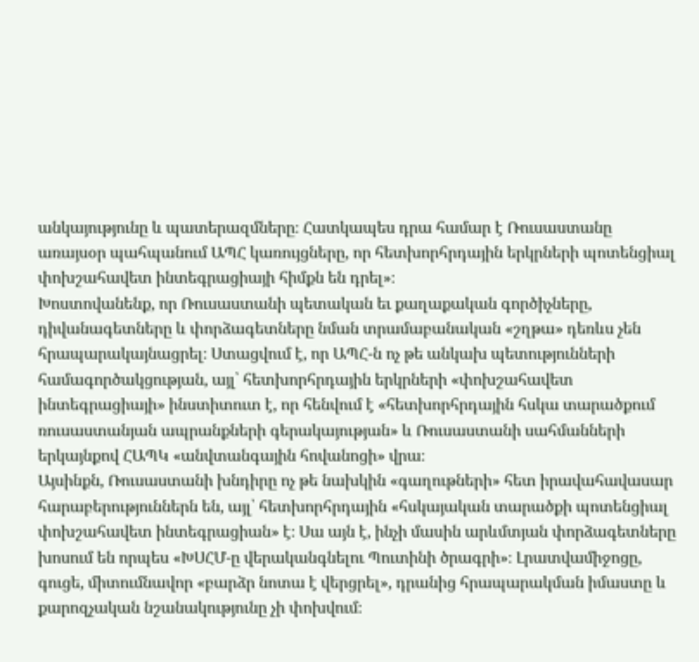անկայությունը և պատերազմները։ Հատկապես դրա համար է Ռուսաստանը առայսօր պահպանում ԱՊՀ կառույցները, որ հետխորհրդային երկրների պոտենցիալ փոխշահավետ ինտեգրացիայի հիմքն են դրել»։
Խոստովանենք, որ Ռուսաստանի պետական եւ քաղաքական գործիչները, դիվանագետները և փորձագետները նման տրամաբանական «շղթա» դեռևս չեն հրապարակայնացրել։ Ստացվում է, որ ԱՊՀ-ն ոչ թե անկախ պետությունների համագործակցության, այլ՝ հետխորհրդային երկրների «փոխշահավետ ինտեգրացիայի» ինստիտուտ է, որ հենվում է «հետխորհրդային հսկա տարածքում ռուսաստանյան ապրանքների գերակայության» և Ռուսաստանի սահմանների երկայնքով ՀԱՊԿ «անվտանգային հովանոցի» վրա։
Այսինքն, Ռուսաստանի խնդիրը ոչ թե նախկին «գաղութների» հետ իրավահավասար հարաբերություններն են, այլ՝ հետխորհրդային «հսկայական տարածքի պոտենցիալ փոխշահավետ ինտեգրացիան» է։ Սա այն է, ինչի մասին արևմտյան փորձագետները խոսում են որպես «ԽՍՀՄ-ը վերականգնելու Պուտինի ծրագրի»։ Լրատվամիջոցը, գուցե, միտումնավոր «բարձր նոտա է վերցրել», դրանից հրապարակման իմաստը և քարոզչական նշանակությունը չի փոխվում։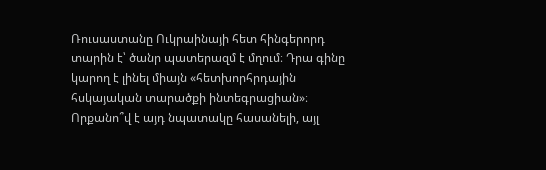Ռուսաստանը Ուկրաինայի հետ հինգերորդ տարին է՝ ծանր պատերազմ է մղում։ Դրա գինը կարող է լինել միայն «հետխորհրդային հսկայական տարածքի ինտեգրացիան»։ Որքանո՞վ է այդ նպատակը հասանելի, այլ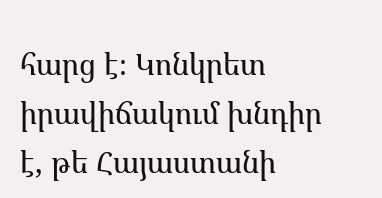հարց է։ Կոնկրետ իրավիճակում խնդիր է, թե Հայաստանի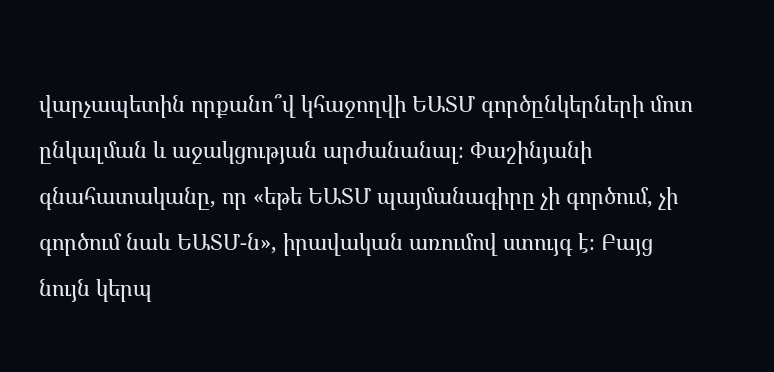վարչապետին որքանո՞վ կհաջողվի ԵԱՏՄ գործընկերների մոտ ընկալման և աջակցության արժանանալ։ Փաշինյանի գնահատականը, որ «եթե ԵԱՏՄ պայմանագիրը չի գործում, չի գործում նաև ԵԱՏՄ-ն», իրավական առումով ստույգ է։ Բայց նույն կերպ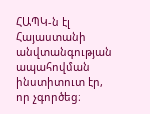ՀԱՊԿ-ն էլ Հայաստանի անվտանգության ապահովման ինստիտուտ էր, որ չգործեց։